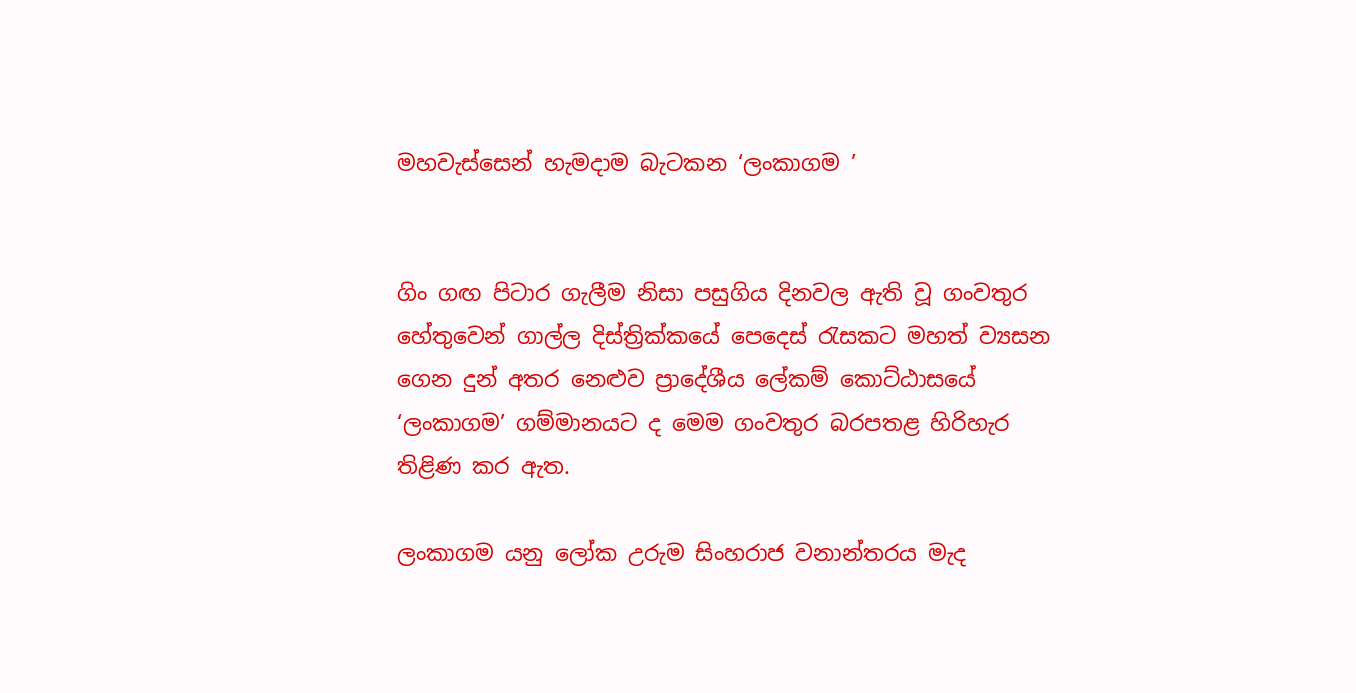මහවැස්සෙන් හැමදාම බැටකන ‘ලංකාගම ’


ගිං ගඟ පිටාර ගැලීම නිසා පසුගිය දිනවල ඇති වූ ගංවතුර හේතුවෙන් ගාල්ල දිස්ත්‍රික්කයේ පෙදෙස් රැසකට මහත් ව්‍යසන ගෙන දුන් අතර නෙළුව ප්‍රාදේශීය ලේකම් කොට්ඨාසයේ ‘ලංකාගම’ ගම්මානයට ද මෙම ගංවතුර බරපතළ හිරිහැර තිළිණ කර ඇත.

ලංකාගම යනු ලෝක උරුම සිංහරාජ වනාන්තරය මැද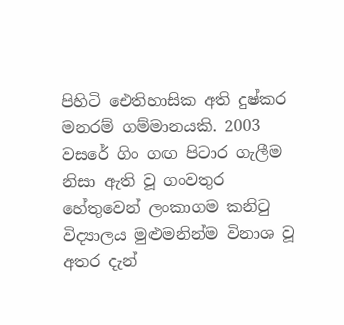පිහිටි ඓතිහාසික අති දුෂ්කර මනරම් ගම්මානයකි. 2003 වසරේ ගිං ගඟ පිටාර ගැලීම නිසා ඇති වූ ගංවතුර හේතුවෙන් ලංකාගම කනිටු විද්‍යාලය මුළුමනින්ම විනාශ වූ අතර දැන්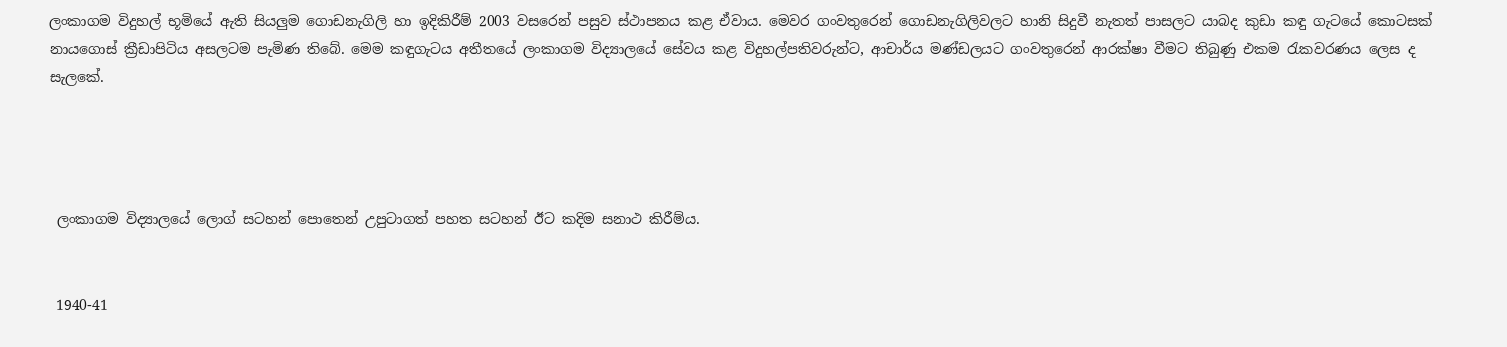ලංකාගම විදුහල් භූමියේ ඇති සියලුම ගොඩනැගිලි හා ඉදිකිරීම් 2003 වසරෙන් පසුව ස්ථාපනය කළ ඒවාය. මෙවර ගංවතුරෙන් ගොඩනැගිලිවලට හානි සිදුවී නැතත් පාසලට යාබද කුඩා කඳු ගැටයේ කොටසක් නායගොස් ක්‍රීඩාපිටිය අසලටම පැමිණ තිබේ. මෙම කඳුගැටය අතීතයේ ලංකාගම විද්‍යාලයේ සේවය කළ විදුහල්පතිවරුන්ට, ආචාර්ය මණ්ඩලයට ගංවතුරෙන් ආරක්ෂා වීමට තිබුණු එකම රැකවරණය ලෙස ද සැලකේ.




 ලංකාගම විද්‍යාලයේ ලොග් සටහන් පොතෙන් උපුටාගත් පහත සටහන් ඊට කදිම සනාථ කිරීම්ය.


 1940-41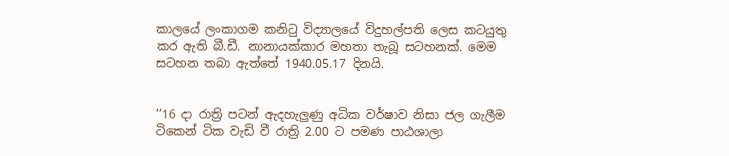කාලයේ ලංකාගම කනිටු විද්‍යාලයේ විදුහල්පති ලෙස කටයුතු කර ඇති බී.ඩී. නානායක්කාර මහතා තැබූ සටහනක්. මෙම සටහන තබා ඇත්තේ 1940.05.17 දිනයි.


‘‘16 දා රාත්‍රි පටන් ඇදහැලුණු අධික වර්ෂාව නිසා ජල ගැලීම ටිකෙන් ටික වැඩි වී රාත්‍රි 2.00 ට පමණ පාඨශාලා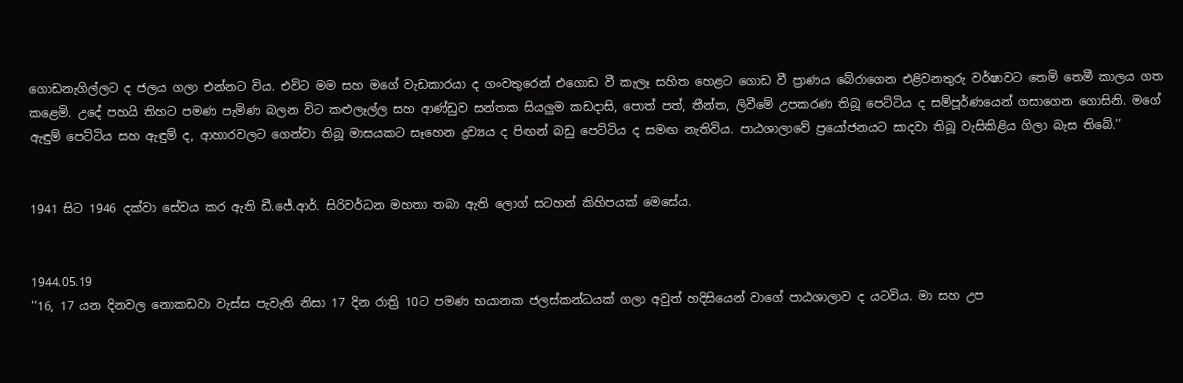ගොඩනැගිල්ලට ද ජලය ගලා එන්නට විය. එවිට මම සහ මගේ වැඩකාරයා ද ගංවතුරෙන් එගොඩ වී කැලෑ සහිත හෙළට ගොඩ වී ප්‍රාණය බේරාගෙන එළිවනතුරු වර්ෂාවට තෙමි තෙමී කාලය ගත කළෙමි. උදේ පහයි තිහට පමණ පැමිණ බලන විට කළුලෑල්ල සහ ආණ්ඩුව සන්තක සියලුම කඩදාසි, පොත් පත්, තීන්ත, ලිවීමේ උපකරණ තිබූ පෙට්ටිය ද සම්පූර්ණයෙන් ගසාගෙන ගොසිනි. මගේ ඇඳුම් පෙට්ටිය සහ ඇඳුම් ද, ආහාරවලට ගෙන්වා තිබූ මාසයකට සෑහෙන ද්‍රව්‍යය ද පිඟන් බඩු පෙට්ටිය ද සමඟ නැතිවිය. පාඨශාලාවේ ප්‍රයෝජනයට සාදවා තිබූ වැසිකිළිය ගිලා බැස තිබේ.’’


1941 සිට 1946 දක්වා සේවය කර ඇති ඩී.ජේ.ආර්. සිරිවර්ධන මහතා තබා ඇති ලොග් සටහන් කිහිපයක් මෙසේය.


1944.05.19
‘‘16, 17 යන දිනවල නොකඩවා වැස්ස පැවැති නිසා 17 දින රාත්‍රි 10ට පමණ භයානක ජලස්කන්ධයක් ගලා අවුත් හදිසියෙන් වාගේ පාඨශාලාව ද යටවිය. මා සහ උප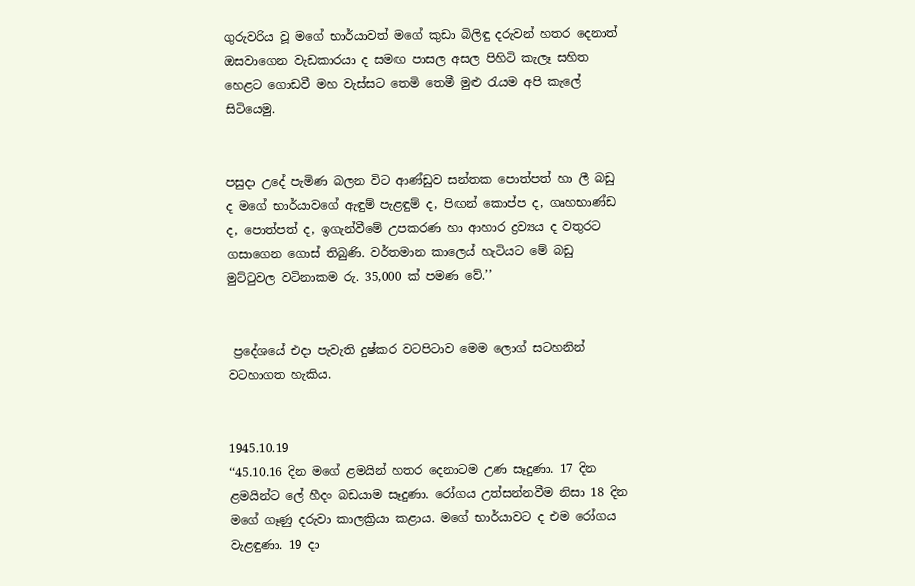ගුරුවරිය වූ මගේ භාර්යාවත් මගේ කුඩා බිලිඳු දරුවන් හතර දෙනාත් ඔසවාගෙන වැඩකාරයා ද සමඟ පාසල අසල පිහිටි කැලෑ සහිත හෙළට ගොඩවී මහ වැස්සට තෙමි තෙමී මුළු රැයම අපි කැලේ සිටියෙමු.


පසුදා උදේ පැමිණ බලන විට ආණ්ඩුව සන්තක පොත්පත් හා ලී බඩු ද මගේ භාර්යාවගේ ඇඳුම් පැළඳුම් ද, පිඟන් කොප්ප ද, ගෘහභාණ්ඩ ද, පොත්පත් ද, ඉගැන්වීමේ උපකරණ හා ආහාර ද්‍රව්‍යය ද වතුරට ගසාගෙන ගොස් තිබුණි. වර්තමාන කාලෙය් හැටියට මේ බඩු මුට්ටුවල වටිනාකම රු. 35,000 ක් පමණ වේ.’’


 ප්‍රදේශයේ එදා පැවැති දුෂ්කර වටපිටාව මෙම ලොග් සටහනින් වටහාගත හැකිය.


1945.10.19
‘‘45.10.16 දින මගේ ළමයින් හතර දෙනාටම උණ සෑදුණා. 17 දින ළමයින්ට ලේ හීදං බඩයාම සෑදුණා. රෝගය උත්සන්නවීම නිසා 18 දින මගේ ගෑණු දරුවා කාලක්‍රියා කළාය. මගේ භාර්යාවට ද එම රෝගය වැළඳුණා. 19 දා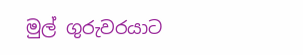මුල් ගුරුවරයාට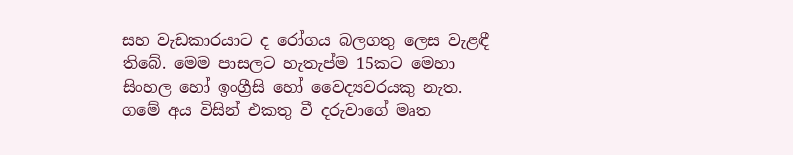සහ වැඩකාරයාට ද රෝගය බලගතු ලෙස වැළඳී තිබේ. මෙම පාසලට හැතැප්ම 15කට මෙහා සිංහල හෝ ඉංග්‍රීසි හෝ වෛද්‍යවරයකු නැත. ගමේ අය විසින් එකතු වී දරුවාගේ මෘත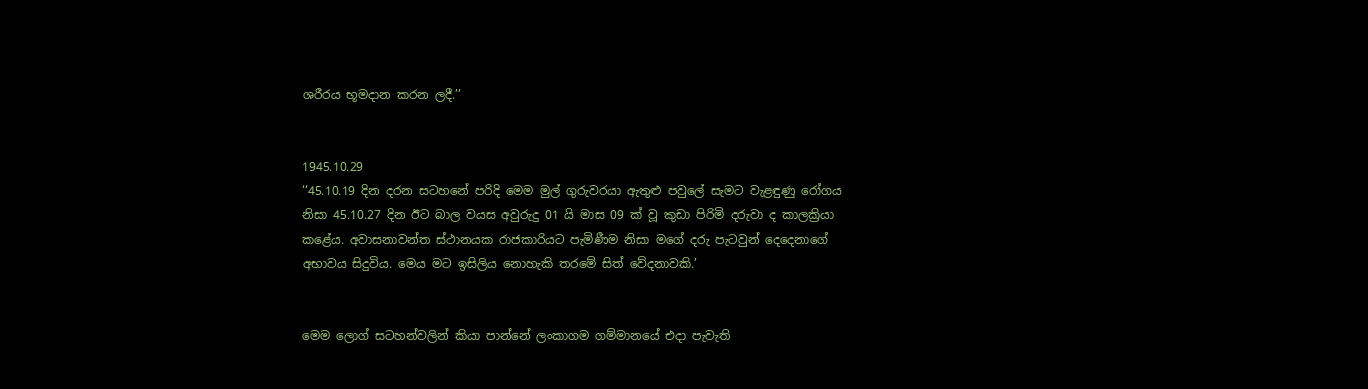ශරීරය භූමදාන කරන ලදී.’’


1945.10.29
‘‘45.10.19 දින දරන සටහනේ පරිදි මෙම මුල් ගුරුවරයා ඇතුළු පවුලේ සැමට වැළඳුණු රෝගය නිසා 45.10.27 දින ඊට බාල වයස අවුරුදු 01 යි මාස 09 ක් වූ කුඩා පිරිමි දරුවා ද කාලක්‍රියා කළේය. අවාසනාවන්ත ස්ථානයක රාජකාරියට පැමිණීම නිසා මගේ දරු පැටවුන් දෙදෙනාගේ අභාවය සිදුවිය. මෙය මට ඉසිලිය නොහැකි තරමේ සිත් වේදනාවකි.’


මෙම ලොග් සටහන්වලින් කියා පාන්නේ ලංකාගම ගම්මානයේ එදා පැවැති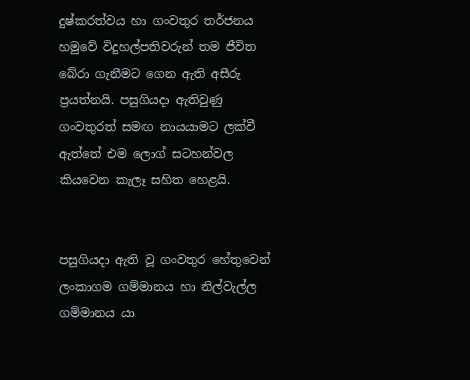දුෂ්කරත්වය හා ගංවතුර තර්ජනය හමුවේ විදුහල්පතිවරුන් තම ජීවිත බේරා ගැනීමට ගෙන ඇති අසීරු ප්‍රයත්නයි. පසුගියදා ඇතිවුණු ගංවතුරත් සමඟ නායයාමට ලක්වී ඇත්තේ එම ලොග් සටහන්වල කියවෙන කැලෑ සහිත හෙළයි.


පසුගියදා ඇති වූ ගංවතුර හේතුවෙන් ලංකාගම ගම්මානය හා නිල්වැල්ල ගම්මානය යා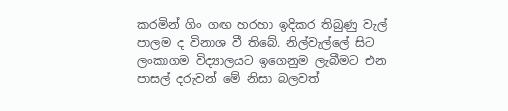කරමින් ගිං ගඟ හරහා ඉදිකර තිබුණු වැල් පාලම ද විනාශ වී තිබේ. නිල්වැල්ලේ සිට ලංකාගම විද්‍යාලයට ඉගෙනුම ලැබීමට එන පාසල් දරුවන් මේ නිසා බලවත්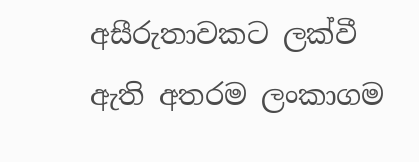අසීරුතාවකට ලක්වී ඇති අතරම ලංකාගම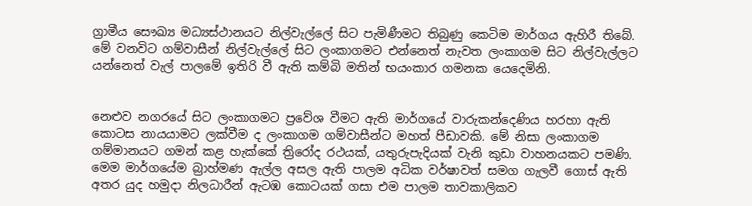ග්‍රාමීය සෞඛ්‍ය මධ්‍යස්ථානයට නිල්වැල්ලේ සිට පැමිණීමට තිබුණු කෙටිම මාර්ගය ඇහිරී තිබේ. මේ වනවිට ගම්වාසීන් නිල්වැල්ලේ සිට ලංකාගමට එන්නෙත් නැවත ලංකාගම සිට නිල්වැල්ලට යන්නෙත් වැල් පාලමේ ඉතිරි වී ඇති කම්බි මතින් භයංකාර ගමනක යෙදෙමිනි.


නෙළුව නගරයේ සිට ලංකාගමට ප්‍රවේශ වීමට ඇති මාර්ගයේ වාරුකන්දෙණිය හරහා ඇති කොටස නායයාමට ලක්වීම ද ලංකාගම ගම්වාසීන්ට මහත් පීඩාවකි. මේ නිසා ලංකාගම ගම්මානයට ගමන් කළ හැක්කේ ත්‍රිරෝද රථයක්, යතුරුපැදියක් වැනි කුඩා වාහනයකට පමණි. මෙම මාර්ගයේම බ්‍රාහ්මණ ඇල්ල අසල ඇති පාලම අධික වර්ෂාවත් සමග ගැලවී ගොස් ඇති අතර යුද හමුදා නිලධාරීන් ඇටඹ කොටයක් ගසා එම පාලම තාවකාලිකව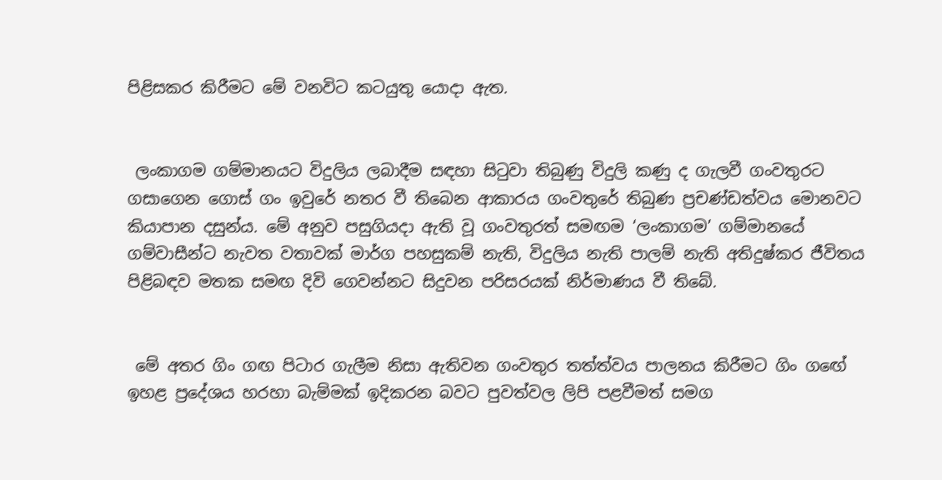පිළිසකර කිරීමට මේ වනවිට කටයුතු යොදා ඇත.


 ලංකාගම ගම්මානයට විදුලිය ලබාදීම සඳහා සිටුවා තිබුණු විදුලි කණු ද ගැලවී ගංවතුරට ගසාගෙන ගොස් ගං ඉවුරේ නතර වී තිබෙන ආකාරය ගංවතුරේ තිබුණ ප්‍රචණ්ඩත්වය මොනවට කියාපාන දසුන්ය. මේ අනුව පසුගියදා ඇති වූ ගංවතුරත් සමඟම ‘ලංකාගම’ ගම්මානයේ ගම්වාසීන්ට නැවත වතාවක් මාර්ග පහසුකම් නැති, විදුලිය නැති පාලම් නැති අතිදුෂ්කර ජීවිතය පිළිබඳව මතක සමඟ දිවි ගෙවන්නට සිදුවන පරිසරයක් නිර්මාණය වී තිබේ.


 මේ අතර ගිං ගඟ පිටාර ගැලීම නිසා ඇතිවන ගංවතුර තත්ත්වය පාලනය කිරීමට ගිං ගඟේ ඉහළ ප්‍රදේශය හරහා බැම්මක් ඉදිකරන බවට පුවත්වල ලිපි පළවීමත් සමග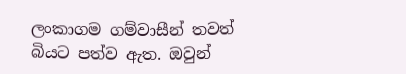ලංකාගම ගම්වාසීන් තවත් බියට පත්ව ඇත. ඔවුන්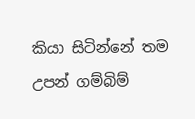කියා සිටින්නේ තම උපන් ගම්බිම්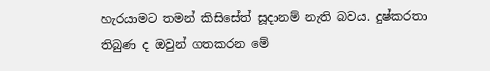හැරයාමට තමන් කිසිසේත් සූදානම් නැති බවය. දුෂ්කරතා තිබුණ ද ඔවුන් ගතකරන මේ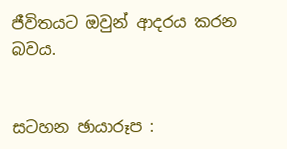ජීවිතයට ඔවුන් ආදරය කරන බවය.


සටහන ඡායාරූප :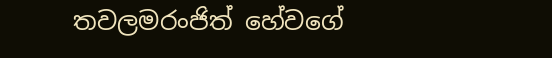තවලමරංජිත් හේවගේ